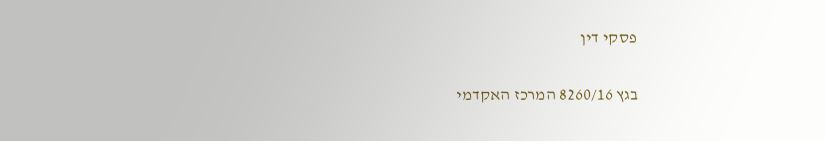פסקי דין

בגץ 8260/16 המרכז האקדמי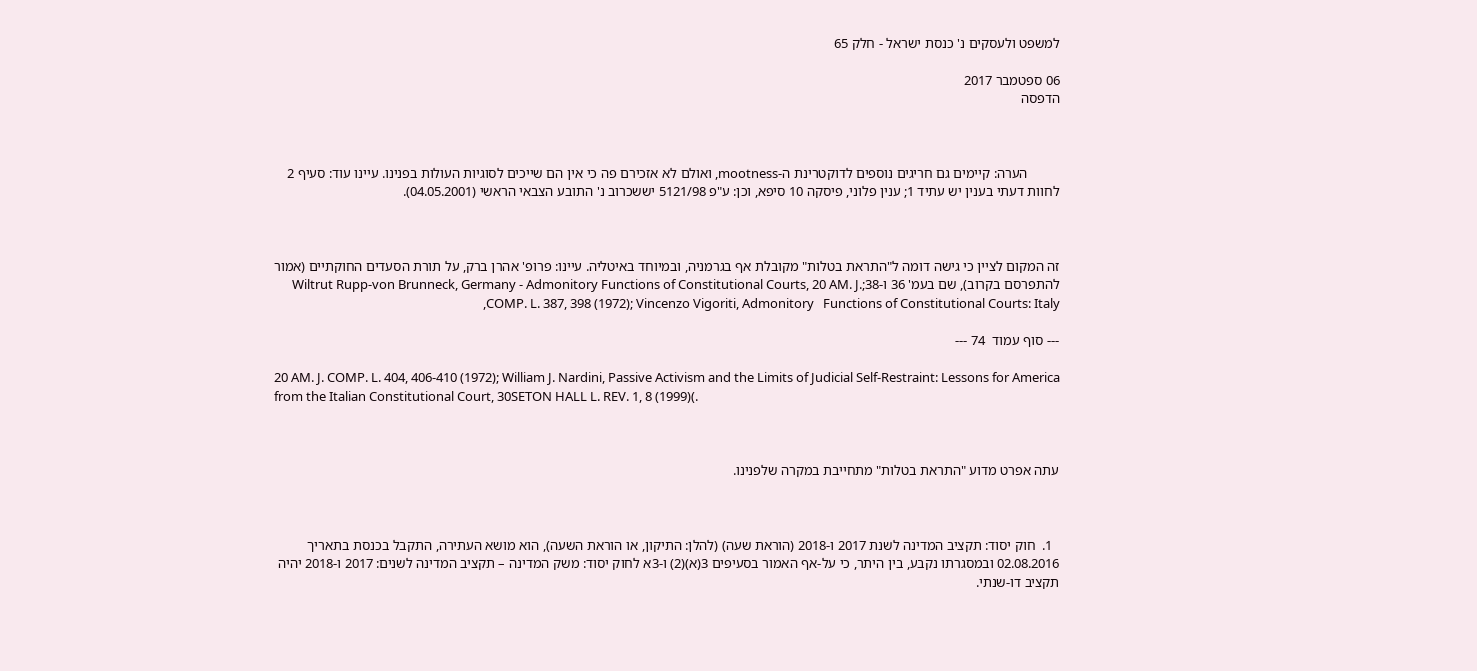למשפט ולעסקים נ' כנסת ישראל - חלק 65

06 ספטמבר 2017
הדפסה



         הערה: קיימים גם חריגים נוספים לדוקטרינת ה-mootness, ואולם לא אזכירם פה כי אין הם שייכים לסוגיות העולות בפנינו. עיינו עוד: סעיף 2 לחוות דעתי בענין יש עתיד 1; ענין פלוני, פיסקה 10 סיפא, וכן: ע"פ 5121/98 יששכרוב נ' התובע הצבאי הראשי (04.05.2001).



זה המקום לציין כי גישה דומה ל"התראת בטלות" מקובלת אף בגרמניה, ובמיוחד באיטליה. עיינו: פרופ' אהרן ברק, על תורת הסעדים החוקתיים (אמור להתפרסם בקרוב), שם בעמ' 36 ו-38;Wiltrut Rupp-von Brunneck, Germany - Admonitory Functions of Constitutional Courts, 20 AM. J. COMP. L. 387, 398 (1972); Vincenzo Vigoriti, Admonitory   Functions of Constitutional Courts: Italy,

--- סוף עמוד  74 ---

20 AM. J. COMP. L. 404, 406-410 (1972); William J. Nardini, Passive Activism and the Limits of Judicial Self-Restraint: Lessons for America from the Italian Constitutional Court, 30SETON HALL L. REV. 1, 8 (1999)(.



עתה אפרט מדוע "התראת בטלות" מתחייבת במקרה שלפנינו.



  1.  חוק יסוד: תקציב המדינה לשנת 2017 ו-2018 (הוראת שעה) (להלן: התיקון, או הוראת השעה), הוא מושא העתירה, התקבל בכנסת בתאריך 02.08.2016 ובמסגרתו נקבע, בין היתר, כי על-אף האמור בסעיפים 3(א)(2) ו-3א לחוק יסוד: משק המדינה – תקציב המדינה לשנים: 2017 ו-2018 יהיה תקציב דו-שנתי.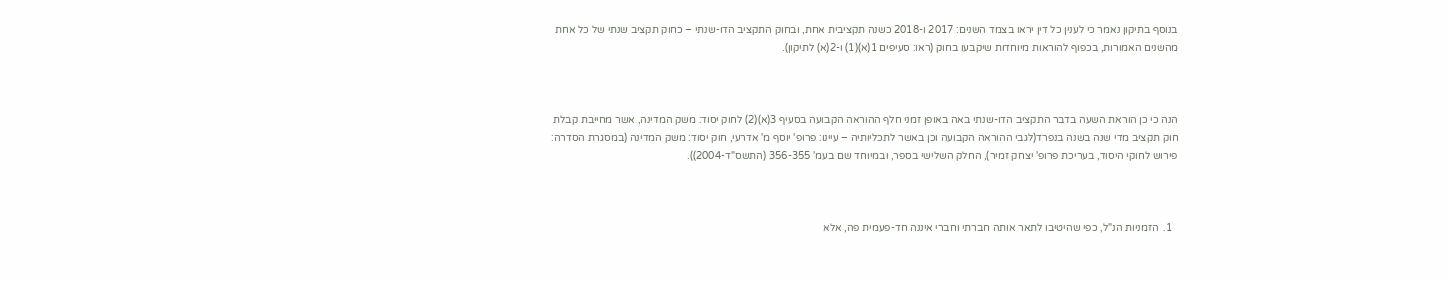בנוסף בתיקון נאמר כי לענין כל דין יראו בצמד השנים: 2017 ו-2018 כשנה תקציבית אחת, ובחוק התקציב הדו-שנתי – כחוק תקציב שנתי של כל אחת מהשנים האמורות, בכפוף להוראות מיוחדות שיקבעו בחוק (ראו: סעיפים 1(א)(1) ו-2(א) לתיקון).



הנה כי כן הוראת השעה בדבר התקציב הדו-שנתי באה באופן זמני חלף ההוראה הקבועה בסעיף 3(א)(2) לחוק יסוד: משק המדינה, אשר מחייבת קבלת חוק תקציב מדי שנה בשנה בנפרד(לגבי ההוראה הקבועה וכן באשר לתכליותיה – עיינו: פרופ' יוסף מ' אדרעי, חוק יסוד: משק המדינה (במסגרת הסדרה: פירוש לחוקי היסוד, בעריכת פרופ' יצחק זמיר), החלק השלישי בספר, ובמיוחד שם בעמ' 356-355 (התשס"ד-2004)).



  1.  הזמניות הנ"ל, כפי שהיטיבו לתאר אותה חברתי וחברי איננה חד-פעמית פה, אלא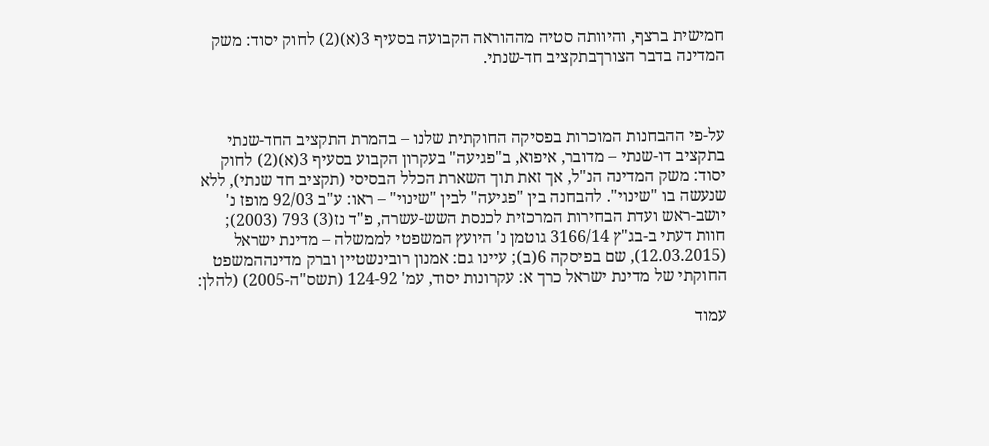חמישית ברצף, והיוותה סטיה מההוראה הקבועה בסעיף 3(א)(2) לחוק יסוד: משק המדינה בדבר הצורךבתקציב חד-שנתי.



על-פי ההבחנות המוכרות בפסיקה החוקתית שלנו – בהמרת התקציב החד-שנתי בתקציב דו-שנתי – מדובר, איפוא, ב"פגיעה" בעקרון הקבוע בסעיף 3(א)(2) לחוק יסוד: משק המדינה הנ"ל, אך זאת תוך השארת הכלל הבסיסי (תקציב חד שנתי), ללא שנעשה בו "שינוי". להבחנה בין "פגיעה" לבין "שינוי" – ראו: ע"ב 92/03 מופז נ' יושב-ראש ועדת הבחירות המרכזית לכנסת השש-עשרה, פ"ד נז(3) 793 (2003); חוות דעתי ב-בג"ץ 3166/14 גוטמן נ' היועץ המשפטי לממשלה – מדינת ישראל (12.03.2015), שם בפיסקה 6(ב); עיינו גם: אמנון רובינשטיין וברק מדינההמשפט החוקתי של מדינת ישראל כרך א: עקרונות יסוד, עמ' 124-92 (תשס"ה-2005) (להלן:

עמוד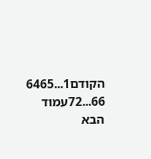הקודם1...6465
66...72עמוד הבא